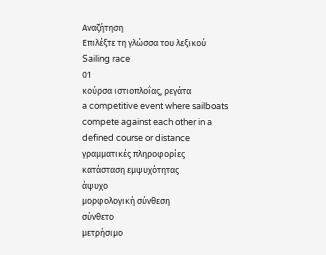Αναζήτηση
Επιλέξτε τη γλώσσα του λεξικού
Sailing race
01
κούρσα ιστιοπλοΐας, ρεγάτα
a competitive event where sailboats compete against each other in a defined course or distance
γραμματικές πληροφορίες
κατάσταση εμψυχότητας
άψυχο
μορφολογική σύνθεση
σύνθετο
μετρήσιμο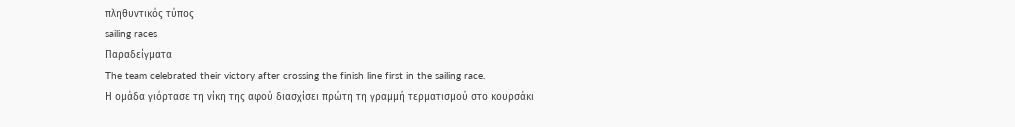πληθυντικός τύπος
sailing races
Παραδείγματα
The team celebrated their victory after crossing the finish line first in the sailing race.
Η ομάδα γιόρτασε τη νίκη της αφού διασχίσει πρώτη τη γραμμή τερματισμού στο κουρσάκι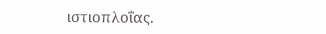ιστιοπλοΐας.